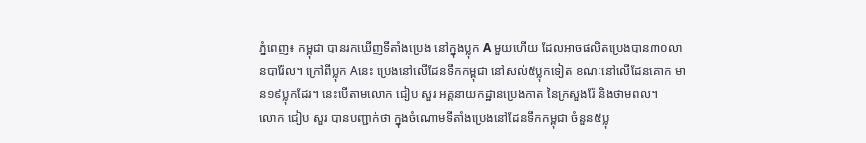ភ្នំពេញ៖ កម្ពុជា បានរកឃើញទីតាំងប្រេង នៅក្នុងប្លុក A មួយហើយ ដែលអាចផលិតប្រេងបាន៣០លានបារ៉ែល។ ក្រៅពីប្លុក Aនេះ ប្រេងនៅលើដែនទឹកកម្ពុជា នៅសល់៥ប្លុកទៀត ខណៈនៅលើដែនគោក មាន១៩ប្លុកដែរ។ នេះបើតាមលោក ជៀប សួរ អគ្គនាយកដ្ឋានប្រេងកាត នៃក្រសួងរ៉ែ និងថាមពល។
លោក ជៀប សួរ បានបញ្ជាក់ថា ក្នុងចំណោមទីតាំងប្រេងនៅដែនទឹកកម្ពុជា ចំនួន៥ប្លុ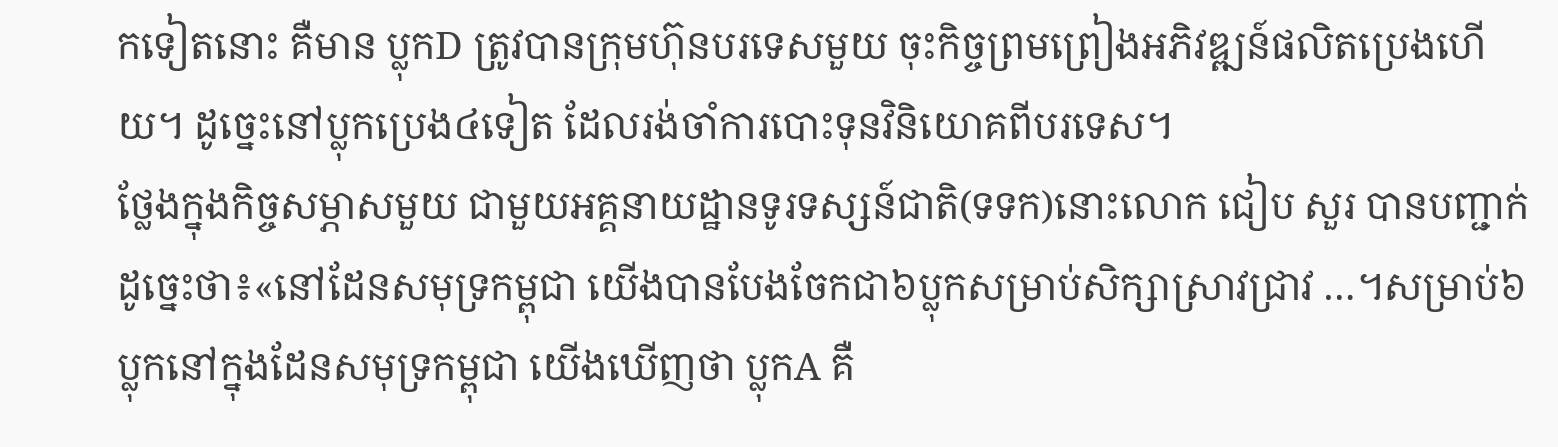កទៀតនោះ គឺមាន ប្លុកD ត្រូវបានក្រុមហ៊ុនបរទេសមួយ ចុះកិច្ចព្រមព្រៀងអភិវឌ្ឍន៍ផលិតប្រេងហើយ។ ដូច្នេះនៅប្លុកប្រេង៤ទៀត ដែលរង់ចាំការបោះទុនវិនិយោគពីបរទេស។
ថ្លែងក្នុងកិច្ចសម្ភាសមួយ ជាមួយអគ្គនាយដ្ឋានទូរទស្សន៍ជាតិ(ទទក)នោះលោក ជៀប សួរ បានបញ្ជាក់ដូច្នេះថា៖«នៅដែនសមុទ្រកម្ពុជា យើងបានបែងចែកជា៦ប្លុកសម្រាប់សិក្សាស្រាវជ្រាវ …។សម្រាប់៦ប្លុកនៅក្នុងដែនសមុទ្រកម្ពុជា យើងឃើញថា ប្លុកA គឺ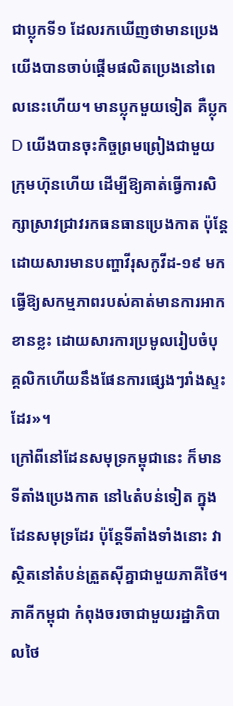ជាប្លុកទី១ ដែលរកឃើញថាមានប្រេង យើងបានចាប់ផ្ដើមផលិតប្រេងនៅពេលនេះហើយ។ មានប្លុកមួយទៀត គឺប្លុកD យើងបានចុះកិច្ចព្រមព្រៀងជាមួយក្រុមហ៊ុនហើយ ដើម្បីឱ្យគាត់ធ្វើការសិក្សាស្រាវជ្រាវរកធនធានប្រេងកាត ប៉ុន្តែដោយសារមានបញ្ហាវីរុសកូវីដ-១៩ មក ធ្វើឱ្យសកម្មភាពរបស់គាត់មានការអាកខានខ្លះ ដោយសារការប្រមូលរៀបចំបុគ្គលិកហើយនឹងផែនការផ្សេងៗរាំងស្ទះដែរ»។
ក្រៅពីនៅដែនសមុទ្រកម្ពុជានេះ ក៏មានទីតាំងប្រេងកាត នៅ៤តំបន់ទៀត ក្នុងដែនសមុទ្រដែរ ប៉ុន្តែទីតាំងទាំងនោះ វាស្ថិតនៅតំបន់ត្រួតស៊ីគ្នាជាមួយភាគីថៃ។ ភាគីកម្ពុជា កំពុងចរចាជាមួយរដ្ឋាភិបាលថៃ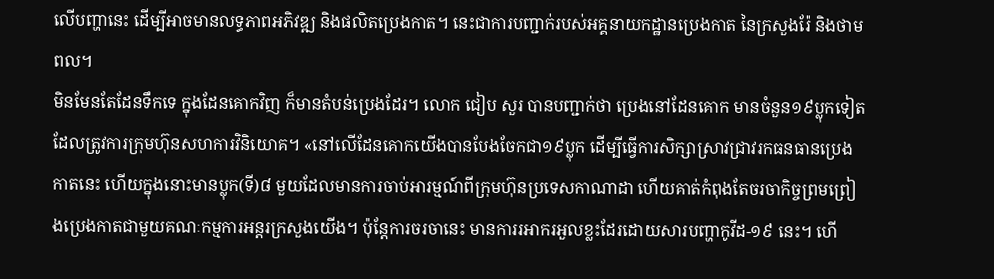លើបញ្ហានេះ ដើម្បីអាចមានលទ្ធភាពអភិវឌ្ឍ និងផលិតប្រេងកាត។ នេះជាការបញ្ជាក់របស់អគ្គនាយកដ្ឋានប្រេងកាត នៃក្រសួងរ៉ែ និងថាមពល។
មិនមែនតែដែនទឹកទេ ក្នុងដែនគោកវិញ ក៏មានតំបន់ប្រេងដែរ។ លោក ជៀប សួរ បានបញ្ជាក់ថា ប្រេងនៅដែនគោក មានចំនួន១៩ប្លុកទៀត ដែលត្រូវការក្រុមហ៊ុនសហការវិនិយោគ។ «នៅលើដែនគោកយើងបានបែងចែកជា១៩ប្លុក ដើម្បីធ្វើការសិក្សាស្រាវជ្រាវរកធនធានប្រេងកាតនេះ ហើយក្នុងនោះមានប្លុក(ទី)៨ មួយដែលមានការចាប់អារម្មណ៍ពីក្រុមហ៊ុនប្រទេសកាណាដា ហើយគាត់កំពុងតែចរចាកិច្ចព្រមព្រៀងប្រេងកាតជាមួយគណៈកម្មការអន្តរក្រសួងយើង។ ប៉ុន្តែការចរចានេះ មានការរអាករអួលខ្លះដែរដោយសារបញ្ហាកូវីដ-១៩ នេះ។ ហើ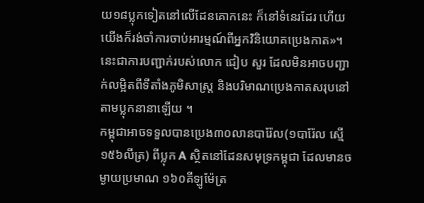យ១៨ប្លុកទៀតនៅលើដែនគោកនេះ ក៏នៅទំនេរដែរ ហើយយើងក៏រង់ចាំការចាប់អារម្មណ៍ពីអ្នកវិនិយោគប្រេងកាត»។ នេះជាការបញ្ជាក់របស់លោក ជៀប សួរ ដែលមិនអាចបញ្ជាក់លម្អិតពីទីតាំងភូមិសាស្ត្រ និងបរិមាណប្រេងកាតសរុបនៅតាមប្លុកនានាឡើយ ។
កម្ពុជាអាចទទួលបានប្រេង៣០លានបារ៉ែល(១បារ៉ែល ស្មើ១៥៦លីត្រ) ពីប្លុក A ស្ថិតនៅដែនសមុទ្រកម្ពុជា ដែលមានចម្ងាយប្រមាណ ១៦០គីឡូម៉ែត្រ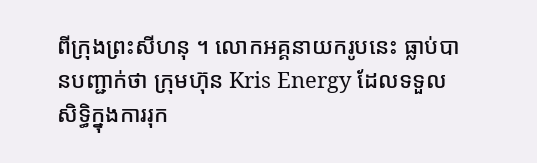ពីក្រុងព្រះសីហនុ ។ លោកអគ្គនាយករូបនេះ ធ្លាប់បានបញ្ជាក់ថា ក្រុមហ៊ុន Kris Energy ដែលទទួលសិទ្ធិក្នុងការរុក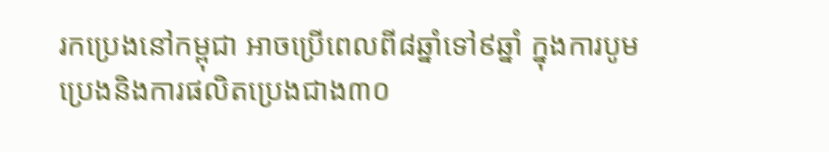រកប្រេងនៅកម្ពុជា អាចប្រើពេលពី៨ឆ្នាំទៅ៩ឆ្នាំ ក្នុងការបូមប្រេងនិងការផលិតប្រេងជាង៣០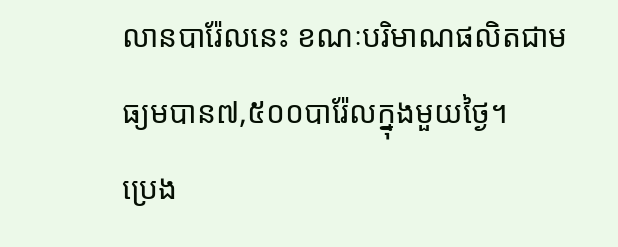លានបារ៉ែលនេះ ខណៈបរិមាណផលិតជាមធ្យមបាន៧,៥០០បារ៉ែលក្នុងមួយថ្ងៃ។
ប្រេង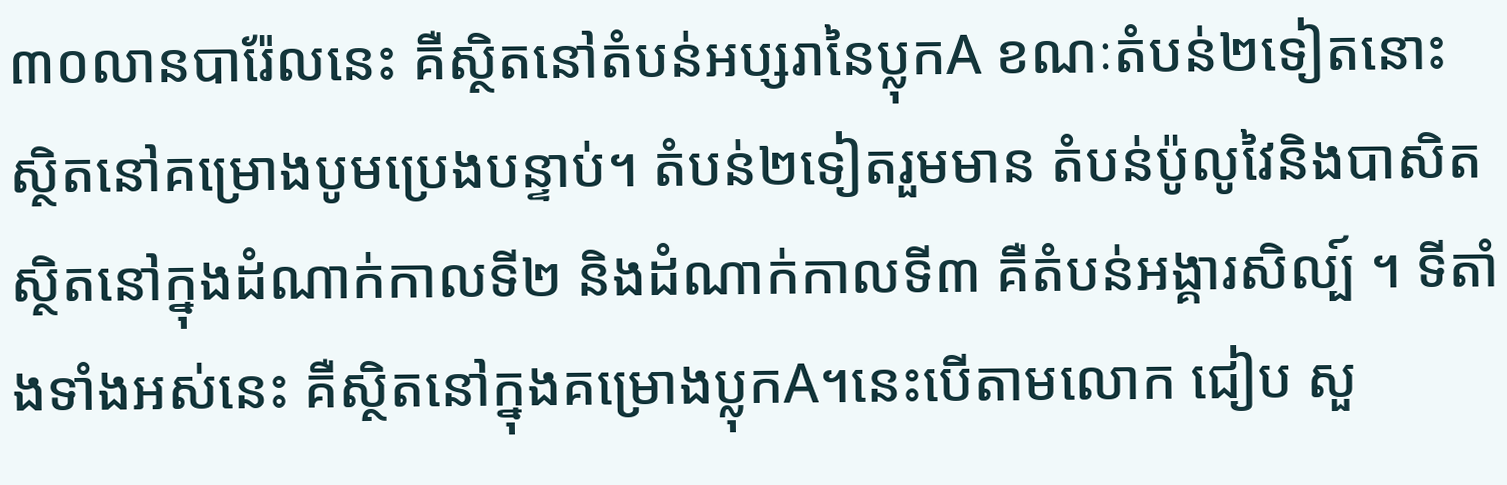៣០លានបារ៉ែលនេះ គឺស្ថិតនៅតំបន់អប្សរានៃប្លុកA ខណៈតំបន់២ទៀតនោះ ស្ថិតនៅគម្រោងបូមប្រេងបន្ទាប់។ តំបន់២ទៀតរួមមាន តំបន់ប៉ូលូវៃនិងបាសិត ស្ថិតនៅក្នុងដំណាក់កាលទី២ និងដំណាក់កាលទី៣ គឺតំបន់អង្គារសិល្ប៍ ។ ទីតាំងទាំងអស់នេះ គឺស្ថិតនៅក្នុងគម្រោងប្លុកA។នេះបើតាមលោក ជៀប សួ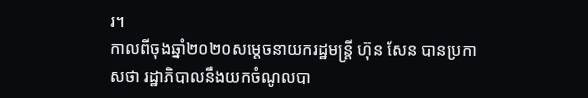រ។
កាលពីចុងឆ្នាំ២០២០សម្ដេចនាយករដ្ឋមន្ត្រី ហ៊ុន សែន បានប្រកាសថា រដ្ឋាភិបាលនឹងយកចំណូលបា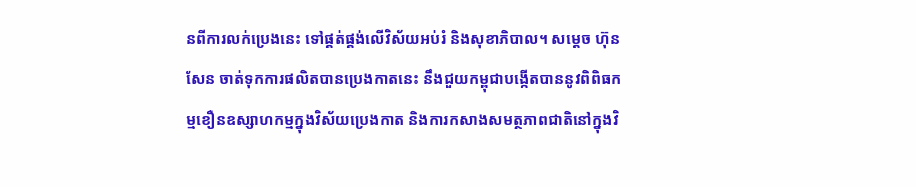នពីការលក់ប្រេងនេះ ទៅផ្គត់ផ្គង់លើវិស័យអប់រំ និងសុខាភិបាល។ សម្ដេច ហ៊ុន សែន ចាត់ទុកការផលិតបានប្រេងកាតនេះ នឹងជួយកម្ពុជាបង្កើតបាននូវពិពិធកម្មខឿនឧស្សាហកម្មក្នុងវិស័យប្រេងកាត និងការកសាងសមត្ថភាពជាតិនៅក្នុងវិ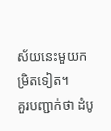ស័យនេះមួយកម្រិតទៀត។
គួរបញ្ជាក់ថា ដំបូ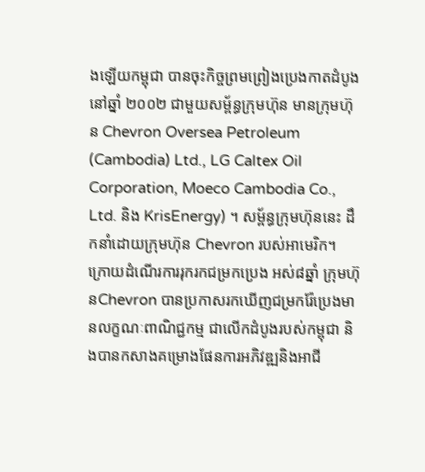ងឡើយកម្ពុជា បានចុះកិច្ចព្រមព្រៀងប្រេងកាតដំបូងនៅឆ្នាំ ២០០២ ជាមួយសម្ព័ន្ធក្រុមហ៊ុន មានក្រុមហ៊ុន Chevron Oversea Petroleum (Cambodia) Ltd., LG Caltex Oil Corporation, Moeco Cambodia Co., Ltd. និង KrisEnergy) ។ សម្ព័ន្ធក្រុមហ៊ុននេះ ដឹកនាំដោយក្រុមហ៊ុន Chevron របស់អាមេរិក។
ក្រោយដំណើរការរុករកជម្រកប្រេង អស់៨ឆ្នាំ ក្រុមហ៊ុនChevron បានប្រកាសរកឃើញជម្រករ៉ែប្រេងមានលក្ខណៈពាណិជ្ជកម្ម ជាលើកដំបូងរបស់កម្ពុជា និងបានកសាងគម្រោងផែនការអភិវឌ្ឍនិងអាជី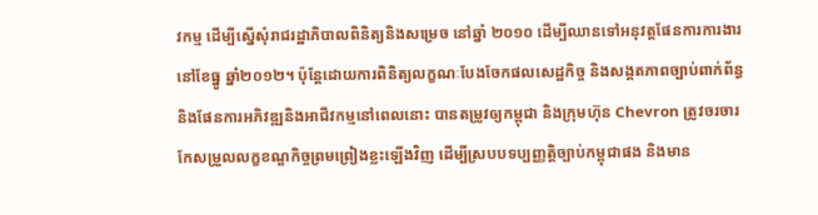វកម្ម ដើម្បីស្នើសុំរាជរដ្ឋាភិបាលពិនិត្យនិងសម្រេច នៅឆ្នាំ ២០១០ ដើម្បីឈានទៅអនុវត្តផែនការការងារនៅខែធ្នូ ឆ្នាំ២០១២។ ប៉ុន្តែដោយការពិនិត្យលក្ខណៈបែងចែកផលសេដ្ឋកិច្ច និងសង្គតភាពច្បាប់ពាក់ព័ន្ធនិងផែនការអភិវឌ្ឍនិងអាជីវកម្មនៅពេលនោះ បានតម្រូវឲ្យកម្ពុជា និងក្រុមហ៊ុន Chevron ត្រូវចរចារកែសម្រួលលក្ខខណ្ឌកិច្ចព្រមព្រៀងខ្លះឡើងវិញ ដើម្បីស្របបទប្បញ្ញត្តិច្បាប់កម្ពុជាផង និងមាន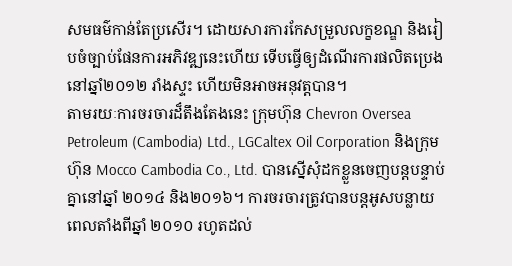សមធម៌កាន់តែប្រសើរ។ ដោយសារការកែសម្រួលលក្ខខណ្ឌ និងរៀបចំច្បាប់ផែនការអភិវឌ្ឍនេះហើយ ទើបធ្វើឲ្យដំណើរការផលិតប្រេងនៅឆ្នាំ២០១២ រាំងស្ទះ ហើយមិនអាចអនុវត្តបាន។
តាមរយៈការចរចារដ៏តឹងតែងនេះ ក្រុមហ៊ុន Chevron Oversea Petroleum (Cambodia) Ltd., LGCaltex Oil Corporation និងក្រុមហ៊ុន Mocco Cambodia Co., Ltd. បានស្នើសុំដកខ្លួនចេញបន្តបន្ទាប់គ្នានៅឆ្នាំ ២០១៤ និង២០១៦។ ការចរចារត្រូវបានបន្តអូសបន្លាយពេលតាំងពីឆ្នាំ ២០១០ រហូតដល់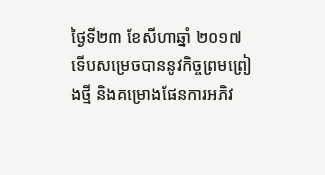ថ្ងៃទី២៣ ខែសីហាឆ្នាំ ២០១៧ ទើបសម្រេចបាននូវកិច្ចព្រមព្រៀងថ្មី និងគម្រោងផែនការអភិវ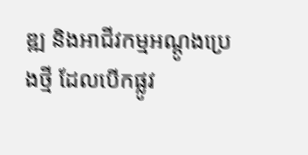ឌ្ឍ និងអាជីវកម្មអណ្តូងប្រេងថ្មី ដែលបើកផ្លូវ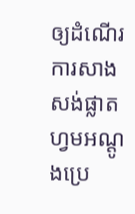ឲ្យដំណើរការសាងសង់ផ្លាតហ្វមអណ្តូងប្រេ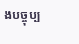ងបច្ចុប្ប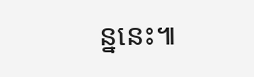ន្ននេះ៕